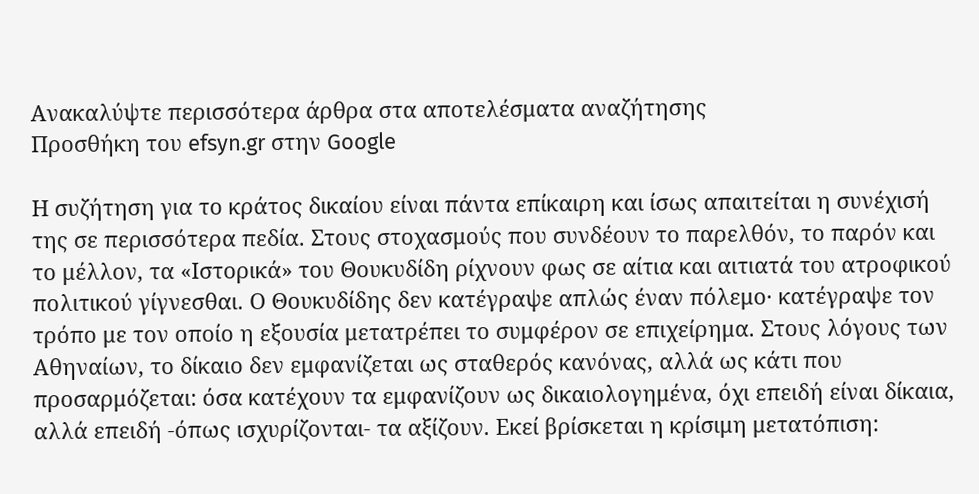Ανακαλύψτε περισσότερα άρθρα στα αποτελέσματα αναζήτησης
Προσθήκη του efsyn.gr στην Google

Η συζήτηση για το κράτος δικαίου είναι πάντα επίκαιρη και ίσως απαιτείται η συνέχισή της σε περισσότερα πεδία. Στους στοχασμούς που συνδέουν το παρελθόν, το παρόν και το μέλλον, τα «Ιστορικά» του Θουκυδίδη ρίχνουν φως σε αίτια και αιτιατά του ατροφικού πολιτικού γίγνεσθαι. Ο Θουκυδίδης δεν κατέγραψε απλώς έναν πόλεμο· κατέγραψε τον τρόπο με τον οποίο η εξουσία μετατρέπει το συμφέρον σε επιχείρημα. Στους λόγους των Αθηναίων, το δίκαιο δεν εμφανίζεται ως σταθερός κανόνας, αλλά ως κάτι που προσαρμόζεται: όσα κατέχουν τα εμφανίζουν ως δικαιολογημένα, όχι επειδή είναι δίκαια, αλλά επειδή -όπως ισχυρίζονται- τα αξίζουν. Εκεί βρίσκεται η κρίσιμη μετατόπιση: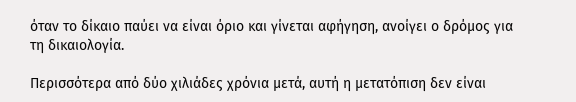όταν το δίκαιο παύει να είναι όριο και γίνεται αφήγηση, ανοίγει ο δρόμος για τη δικαιολογία.

Περισσότερα από δύο χιλιάδες χρόνια μετά, αυτή η μετατόπιση δεν είναι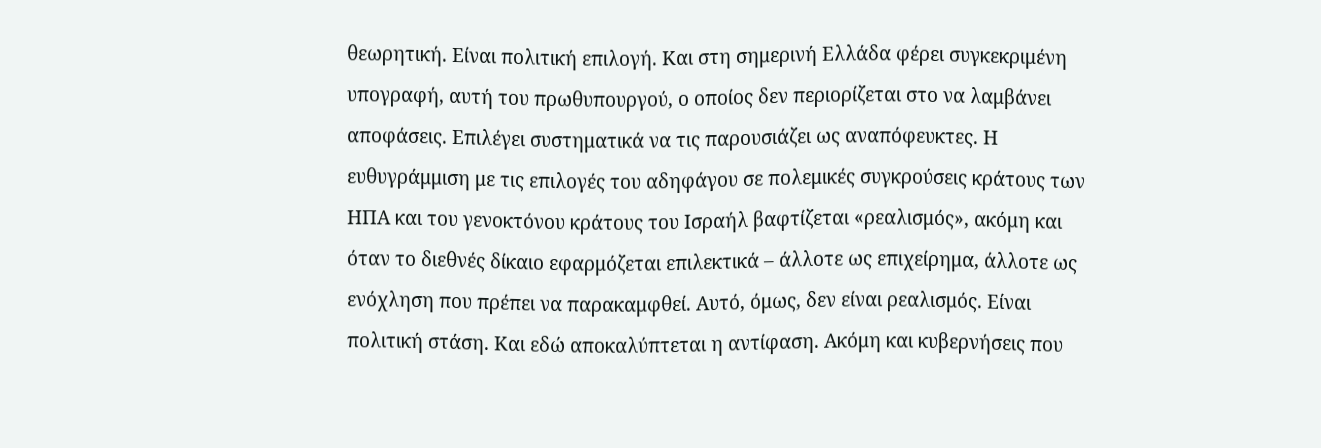θεωρητική. Είναι πολιτική επιλογή. Και στη σημερινή Ελλάδα φέρει συγκεκριμένη υπογραφή, αυτή του πρωθυπουργού, ο οποίος δεν περιορίζεται στο να λαμβάνει αποφάσεις. Επιλέγει συστηματικά να τις παρουσιάζει ως αναπόφευκτες. Η ευθυγράμμιση με τις επιλογές του αδηφάγου σε πολεμικές συγκρούσεις κράτους των ΗΠΑ και του γενοκτόνου κράτους του Ισραήλ βαφτίζεται «ρεαλισμός», ακόμη και όταν το διεθνές δίκαιο εφαρμόζεται επιλεκτικά – άλλοτε ως επιχείρημα, άλλοτε ως ενόχληση που πρέπει να παρακαμφθεί. Αυτό, όμως, δεν είναι ρεαλισμός. Είναι πολιτική στάση. Και εδώ αποκαλύπτεται η αντίφαση. Ακόμη και κυβερνήσεις που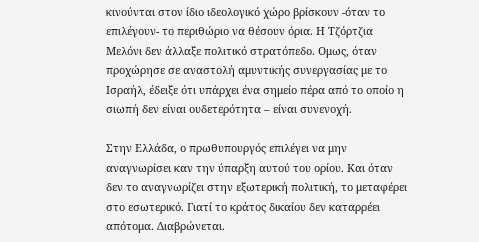κινούνται στον ίδιο ιδεολογικό χώρο βρίσκουν -όταν το επιλέγουν- το περιθώριο να θέσουν όρια. Η Τζόρτζια Μελόνι δεν άλλαξε πολιτικό στρατόπεδο. Ομως, όταν προχώρησε σε αναστολή αμυντικής συνεργασίας με το Ισραήλ, έδειξε ότι υπάρχει ένα σημείο πέρα από το οποίο η σιωπή δεν είναι ουδετερότητα – είναι συνενοχή.

Στην Ελλάδα, ο πρωθυπουργός επιλέγει να μην αναγνωρίσει καν την ύπαρξη αυτού του ορίου. Και όταν δεν το αναγνωρίζει στην εξωτερική πολιτική, το μεταφέρει στο εσωτερικό. Γιατί το κράτος δικαίου δεν καταρρέει απότομα. Διαβρώνεται.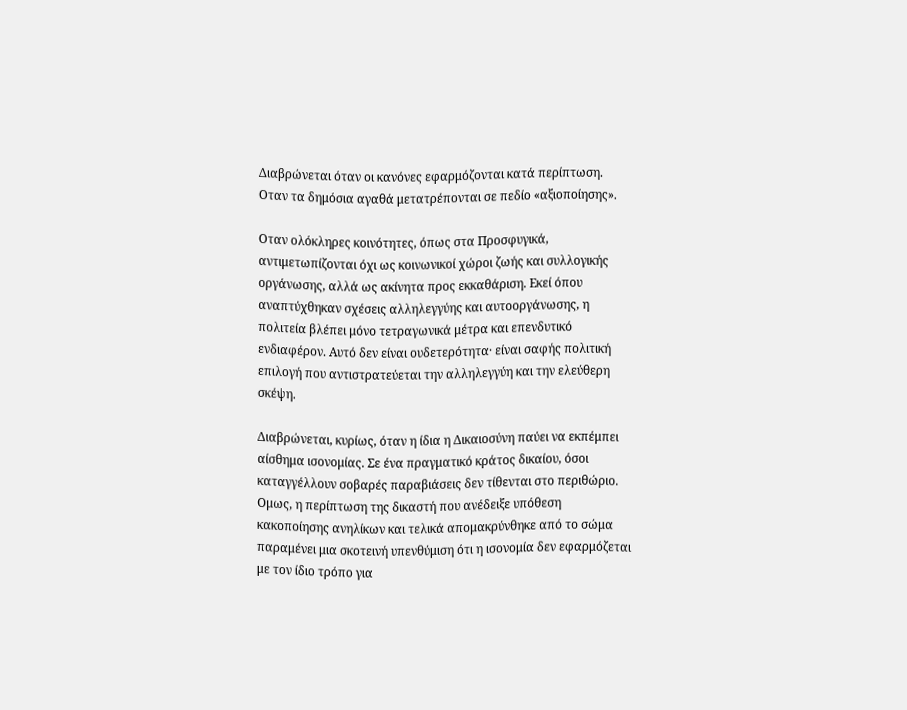Διαβρώνεται όταν οι κανόνες εφαρμόζονται κατά περίπτωση. Οταν τα δημόσια αγαθά μετατρέπονται σε πεδίο «αξιοποίησης».

Οταν ολόκληρες κοινότητες, όπως στα Προσφυγικά, αντιμετωπίζονται όχι ως κοινωνικοί χώροι ζωής και συλλογικής οργάνωσης, αλλά ως ακίνητα προς εκκαθάριση. Εκεί όπου αναπτύχθηκαν σχέσεις αλληλεγγύης και αυτοοργάνωσης, η πολιτεία βλέπει μόνο τετραγωνικά μέτρα και επενδυτικό ενδιαφέρον. Αυτό δεν είναι ουδετερότητα· είναι σαφής πολιτική επιλογή που αντιστρατεύεται την αλληλεγγύη και την ελεύθερη σκέψη.

Διαβρώνεται, κυρίως, όταν η ίδια η Δικαιοσύνη παύει να εκπέμπει αίσθημα ισονομίας. Σε ένα πραγματικό κράτος δικαίου, όσοι καταγγέλλουν σοβαρές παραβιάσεις δεν τίθενται στο περιθώριο. Ομως, η περίπτωση της δικαστή που ανέδειξε υπόθεση κακοποίησης ανηλίκων και τελικά απομακρύνθηκε από το σώμα παραμένει μια σκοτεινή υπενθύμιση ότι η ισονομία δεν εφαρμόζεται με τον ίδιο τρόπο για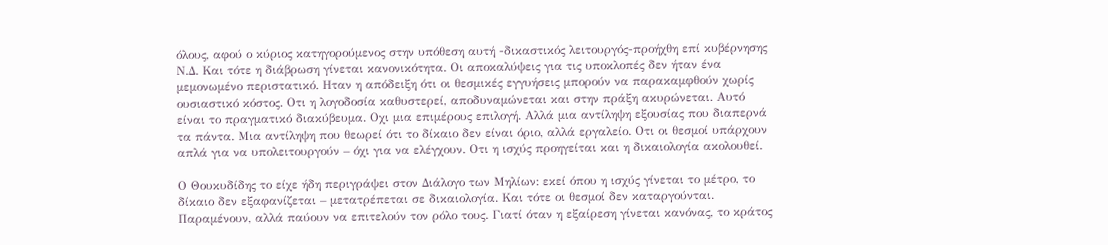όλους, αφού ο κύριος κατηγορούμενος στην υπόθεση αυτή -δικαστικός λειτουργός-προήχθη επί κυβέρνησης Ν.Δ. Και τότε η διάβρωση γίνεται κανονικότητα. Οι αποκαλύψεις για τις υποκλοπές δεν ήταν ένα μεμονωμένο περιστατικό. Ηταν η απόδειξη ότι οι θεσμικές εγγυήσεις μπορούν να παρακαμφθούν χωρίς ουσιαστικό κόστος. Οτι η λογοδοσία καθυστερεί, αποδυναμώνεται και στην πράξη ακυρώνεται. Αυτό είναι το πραγματικό διακύβευμα. Οχι μια επιμέρους επιλογή. Αλλά μια αντίληψη εξουσίας που διαπερνά τα πάντα. Μια αντίληψη που θεωρεί ότι το δίκαιο δεν είναι όριο, αλλά εργαλείο. Οτι οι θεσμοί υπάρχουν απλά για να υπολειτουργούν – όχι για να ελέγχουν. Οτι η ισχύς προηγείται και η δικαιολογία ακολουθεί.

Ο Θουκυδίδης το είχε ήδη περιγράψει στον Διάλογο των Μηλίων: εκεί όπου η ισχύς γίνεται το μέτρο, το δίκαιο δεν εξαφανίζεται – μετατρέπεται σε δικαιολογία. Και τότε οι θεσμοί δεν καταργούνται. Παραμένουν, αλλά παύουν να επιτελούν τον ρόλο τους. Γιατί όταν η εξαίρεση γίνεται κανόνας, το κράτος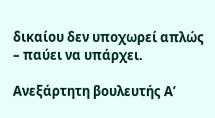δικαίου δεν υποχωρεί απλώς – παύει να υπάρχει.

Ανεξάρτητη βουλευτής Α’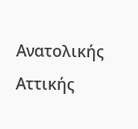Ανατολικής Αττικής